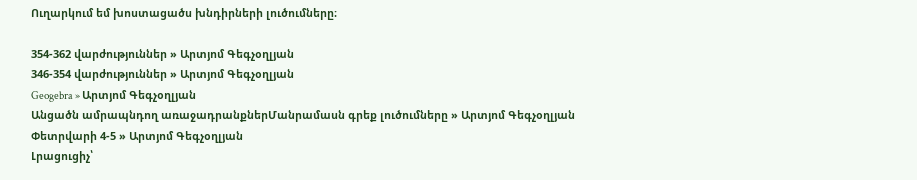Ուղարկում եմ խոստացածս խնդիրների լուծումները։

354-362 վարժություններ » Արտյոմ Գեգչօղլյան
346-354 վարժություններ » Արտյոմ Գեգչօղլյան
Geogebra » Արտյոմ Գեգչօղլյան
Անցածն ամրապնդող առաջադրանքներՄանրամասն գրեք լուծումները » Արտյոմ Գեգչօղլյան
Փետրվարի 4-5 » Արտյոմ Գեգչօղլյան
Լրացուցիչ՝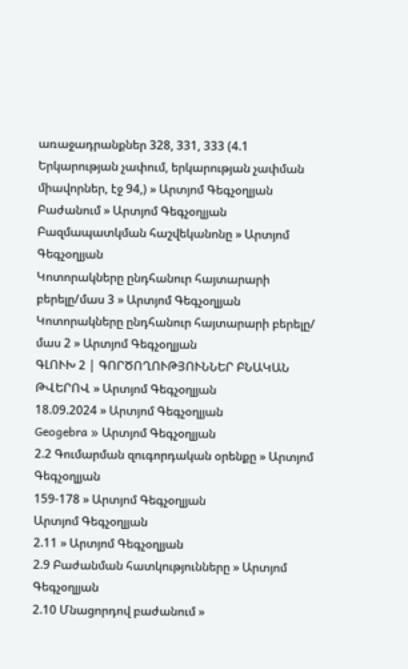առաջադրանքներ 328, 331, 333 (4.1 Երկարության չափում, երկարության չափման միավորներ, էջ 94,) » Արտյոմ Գեգչօղլյան
Բաժանում » Արտյոմ Գեգչօղլյան
Բազմապատկման հաշվեկանոնը » Արտյոմ Գեգչօղլյան
Կոտորակները ընդհանուր հայտարարի բերելը/մաս 3 » Արտյոմ Գեգչօղլյան
Կոտորակները ընդհանուր հայտարարի բերելը/ մաս 2 » Արտյոմ Գեգչօղլյան
ԳԼՈՒԽ 2 | ԳՈՐԾՈՂՈՒԹՅՈՒՆՆԵՐ ԲՆԱԿԱՆ ԹՎԵՐՈՎ » Արտյոմ Գեգչօղլյան
18.09.2024 » Արտյոմ Գեգչօղլյան
Geogebra » Արտյոմ Գեգչօղլյան
2.2 Գումարման զուգորդական օրենքը » Արտյոմ Գեգչօղլյան
159-178 » Արտյոմ Գեգչօղլյան
Արտյոմ Գեգչօղլյան
2.11 » Արտյոմ Գեգչօղլյան
2.9 Բաժանման հատկությունները » Արտյոմ Գեգչօղլյան
2.10 Մնացորդով բաժանում »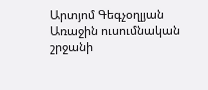Արտյոմ Գեգչօղլյան
Առաջին ուսումնական շրջանի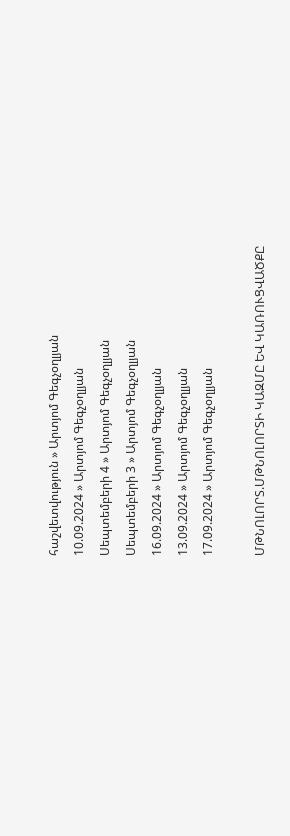հաշվետվություն » Արտյոմ Գեգչօղլյան
10.09.2024 » Արտյոմ Գեգչօղլյան
Սեպտեմբերի 4 » Արտյոմ Գեգչօղլյան
Սեպտեմբերի 3 » Արտյոմ Գեգչօղլյան
16.09.2024 » Արտյոմ Գեգչօղլյան
13.09.2024 » Արտյոմ Գեգչօղլյան
17.09.2024 » Արտյոմ Գեգչօղլյան

ՄԹՆՈԼՈՐՏ.ՄԹՆՈԼՈՐՏԻ ԿԱԶՄԸ ԵՎ ԿԱՌՈՒՑՎԱԾՔԸ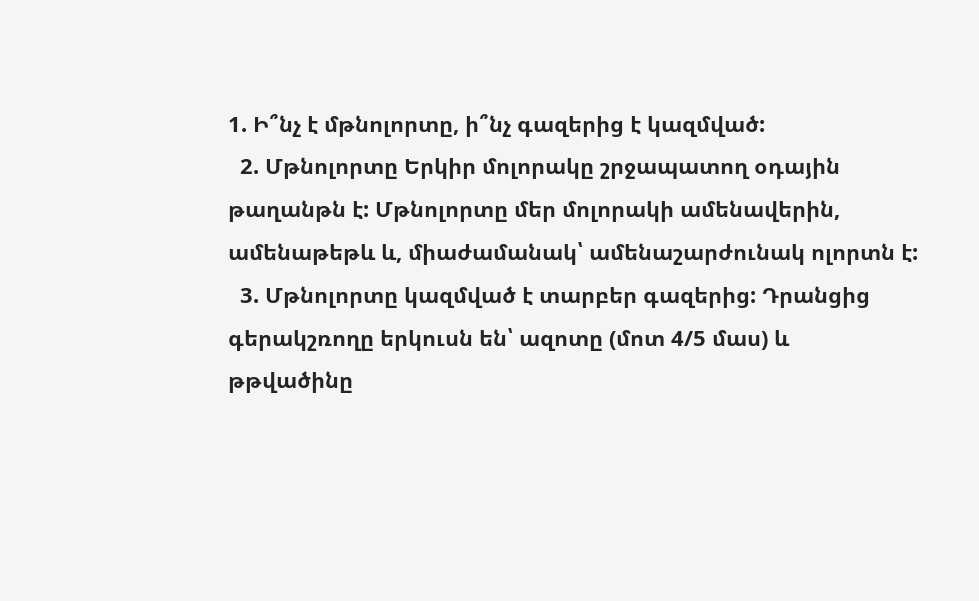1. Ի՞նչ է մթնոլորտը, ի՞նչ գազերից է կազմված:
  2. Մթնոլորտը Երկիր մոլորակը շրջապատող օդային թաղանթն է: Մթնոլորտը մեր մոլորակի ամենավերին, ամենաթեթև և, միաժամանակ՝ ամենաշարժունակ ոլորտն է:
  3. Մթնոլորտը կազմված է տարբեր գազերից: Դրանցից գերակշռողը երկուսն են՝ ազոտը (մոտ 4/5 մաս) և թթվածինը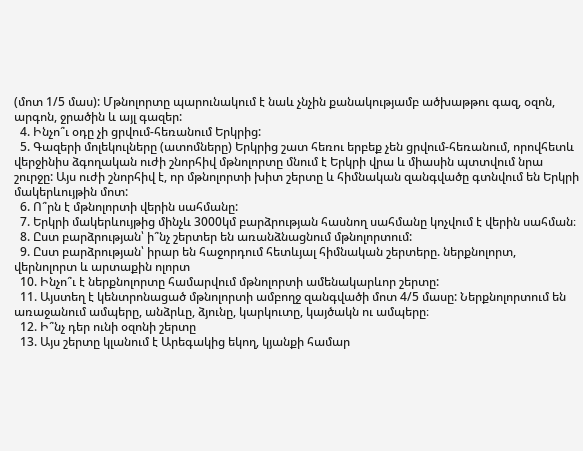(մոտ 1/5 մաս): Մթնոլորտը պարունակում է նաև չնչին քանակությամբ ածխաթթու գազ, օզոն, արգոն, ջրածին և այլ գազեր:
  4. Ինչո՞ւ օդը չի ցրվում-հեռանում Երկրից:
  5. Գազերի մոլեկուլները (ատոմները) Երկրից շատ հեռու երբեք չեն ցրվում-հեռանում, որովհետև վերջինիս ձգողական ուժի շնորհիվ մթնոլորտը մնում է Երկրի վրա և միասին պտտվում նրա շուրջը: Այս ուժի շնորհիվ է, որ մթնոլորտի խիտ շերտը և հիմնական զանգվածը գտնվում են Երկրի մակերևույթին մոտ:
  6. Ո՞րն է մթնոլորտի վերին սահմանը:
  7. Երկրի մակերևույթից մինչև 3000կմ բարձրության հասնող սահմանը կոչվում է վերին սահման։
  8. Ըստ բարձրության՝ ի՞նչ շերտեր են առանձնացնում մթնոլորտում:
  9. Ըստ բարձրության՝ իրար են հաջորդում հետևյալ հիմնական շերտերը. ներքնոլորտ, վերնոլորտ և արտաքին ոլորտ
  10. Ինչո՞ւ է ներքնոլորտը համարվում մթնոլորտի ամենակարևոր շերտը:
  11. Այստեղ է կենտրոնացած մթնոլորտի ամբողջ զանգվածի մոտ 4/5 մասը: Ներքնոլորտում են առաջանում ամպերը, անձրևը, ձյունը, կարկուտը, կայծակն ու ամպերը։
  12. Ի՞նչ դեր ունի օզոնի շերտը
  13. Այս շերտը կլանում է Արեգակից եկող, կյանքի համար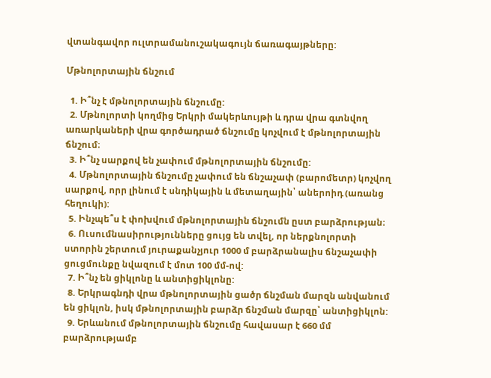վտանգավոր ուլտրամանուշակագույն ճառագայթները:

Մթնոլորտային ճնշում

  1. Ի՞նչ է մթնոլորտային ճնշումը:
  2. Մթնոլորտի կողմից Երկրի մակերևույթի և դրա վրա գտնվող առարկաների վրա գործադրած ճնշումը կոչվում է մթնոլորտային ճնշում։
  3. Ի՞նչ սարքով են չափում մթնոլորտային ճնշումը:
  4. Մթնոլորտային ճնշումը չափում են ճնշաչափ (բարոմետր) կոչվող սարքով, որր լինում է սնդիկային և մետաղային՝ աներոիդ (առանց հեղուկի):
  5. Ինչպե՞ս է փոխվում մթնոլորտային ճնշումն ըստ բարձրության։
  6. Ուսումնասիրությունները ցույց են տվել, որ ներքնոլորտի ստորին շերտում յուրաքանչյուր 1000 մ բարձրանալիս ճնշաչափի ցուցմունքը նվազում է մոտ 100 մմ-ով:
  7. Ի՞նչ են ցիկլոնը և անտիցիկլոնը:
  8. Երկրագնդի վրա մթնոլորտային ցածր ճնշման մարզն անվանում են ցիկլոն, իսկ մթնոլորտային բարձր ճնշման մարզը՝ անտիցիկլոն:
  9. Երևանում մթնոլորտային ճնշումը հավասար է 660 մմ բարձրությամբ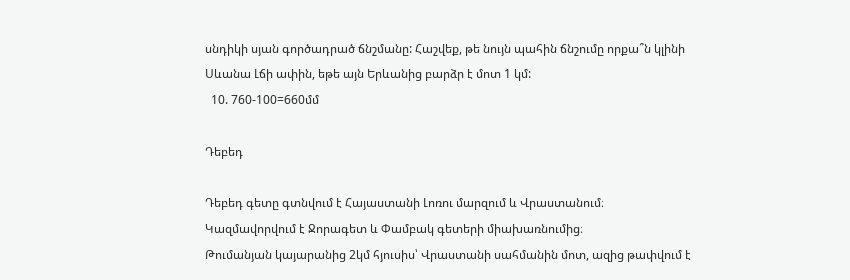սնդիկի սյան գործադրած ճնշմանը: Հաշվեք, թե նույն պահին ճնշումը որքա՞ն կլինի Սևանա Լճի ափին, եթե այն Երևանից բարձր է մոտ 1 կմ:
  10. 760-100=660մմ

Դեբեդ

Դեբեդ գետը գտնվում է Հայաստանի Լոռու մարզում և Վրաստանում։
Կազմավորվում է Ջորագետ և Փամբակ գետերի միախառնումից։
Թումանյան կայարանից 2կմ հյուսիս՝ Վրաստանի սահմանին մոտ, ազից թափվում է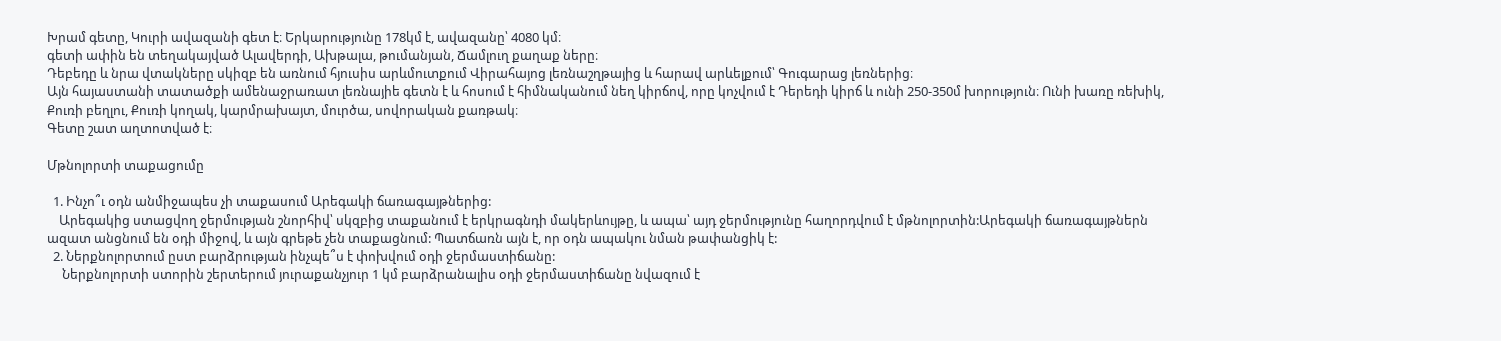Խրամ գետը, Կուրի ավազանի գետ է։ Երկարությունը 178կմ է, ավազանը՝ 4080 կմ։
գետի ափին են տեղակայված Ալավերդի, Ախթալա, թումանյան, Ճամլուղ քաղաք ները։
Դեբեդը և նրա վտակները սկիզբ են առնում հյուսիս արևմուտքում Վիրահայոց լեռնաշղթայից և հարավ արևելքում՝ Գուգարաց լեռներից։
Այն հայաստանի տատածքի ամենաջրառատ լեռնայիե գետն է և հոսում է հիմնականում նեղ կիրճով, որը կոչվում է Դերեդի կիրճ և ունի 250-350մ խորություն։ Ունի խառը ռեխիկ, Քուռի բեղլու, Քուռի կողակ, կարմրախայտ, մուրծա, սովորական քառթակ։
Գետը շատ աղտոտված է։

Մթնոլորտի տաքացումը

  1. Ինչո՞ւ օդն անմիջապես չի տաքասում Արեգակի ճառագայթներից:
    Արեգակից ստացվող ջերմության շնորհիվ՝ սկզբից տաքանում է երկրագնդի մակերևույթը, և ապա՝ այդ ջերմությունը հաղորդվում է մթնոլորտին:Արեգակի ճառագայթներն ազատ անցնում են օդի միջով, և այն գրեթե չեն տաքացնում: Պատճառն այն է, որ օդն ապակու նման թափանցիկ է:
  2. Ներքնոլորտում ըստ բարձրության ինչպե՞ս է փոխվում օդի ջերմաստիճանը:
     Ներքնոլորտի ստորին շերտերում յուրաքանչյուր 1 կմ բարձրանալիս օդի ջերմաստիճանը նվազում է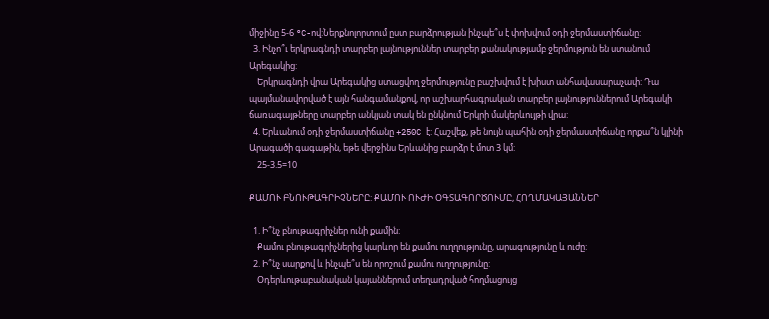միջինը 5-6 °C-ով:Ներքնոլորտում ըստ բարձրության ինչպե՞ս է փոխվում օդի ջերմաստիճանը:
  3. Ինչո՞ւ երկրագնդի տարբեր լայնություններ տարբեր քանակությամբ ջերմություն են ստանում Արեգակից:
    Երկրագնդի վրա Արեգակից ստացվող ջերմությունը բաշխվում է խիստ անհավասարաչափ: Դա պայմանավորված է այն հանգամանքով, որ աշխարհագրական տարբեր լայնություններում Արեգակի ճառագայթները տարբեր անկյան տակ են ընկնում Երկրի մակերևույթի վրա:
  4. Երևանում օդի ջերմաստիճանը +250C է: Հաշվեք, թե նույն պահին օդի ջերմաստիճանը որքա՞ն կլինի Արագածի գագաթին, եթե վերջինս Երևանից բարձր է մոտ 3 կմ:
    25-3.5=10

ՔԱՄՈՒ ԲՆՈՒԹԱԳՐԻՉՆԵՐԸ: ՔԱՄՈՒ ՈՒԺԻ ՕԳՏԱԳՈՐԾՈՒՄԸ, ՀՈՂՄԱԿԱՅԱՆՆԵՐ

  1. Ի՞նչ բնութագրիչներ ունի քամին:
    Քամու բնութագրիչներից կարևոր են քամու ուղղությունը, արագությունը և ուժը:
  2. Ի՞նչ սարքով և ինչպե՞ս են որոշում քամու ուղղությունը:
    Օդերևութաբանական կայաններում տեղադրված հողմացույց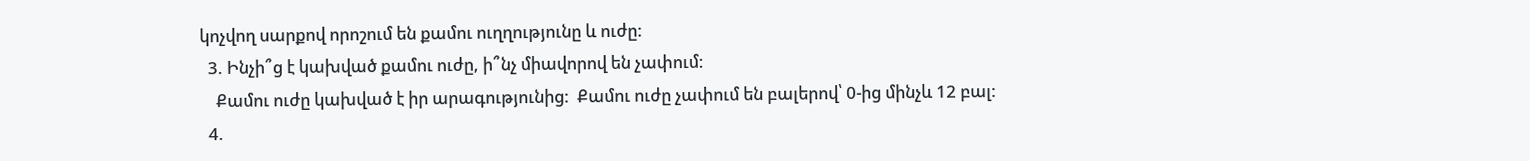կոչվող սարքով որոշում են քամու ուղղությունը և ուժը:
  3. Ինչի՞ց է կախված քամու ուժը, ի՞նչ միավորով են չափում:
    Քամու ուժը կախված է իր արագությունից:  Քամու ուժը չափում են բալերով՝ 0-ից մինչև 12 բալ:
  4.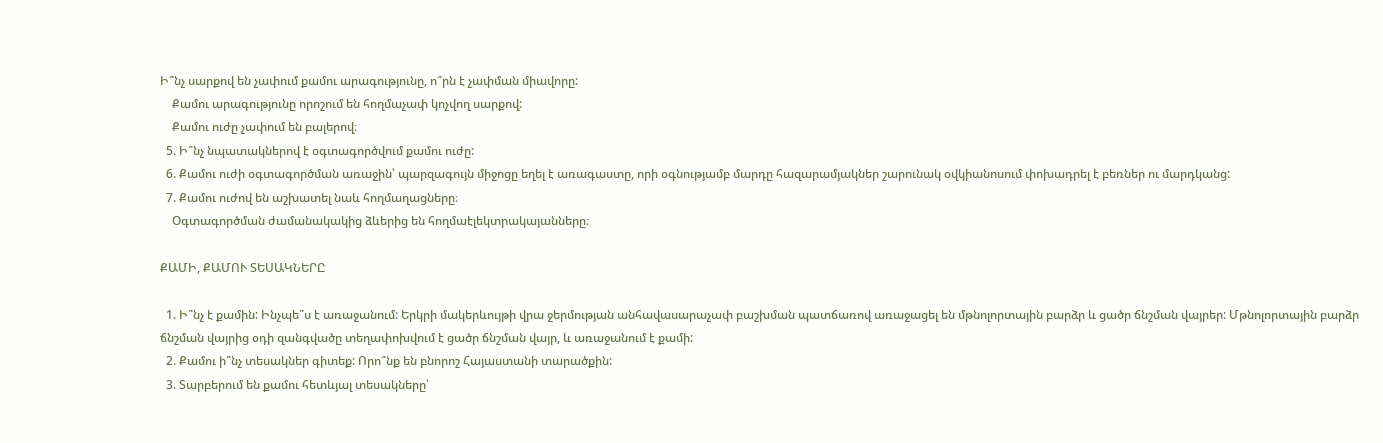Ի՞նչ սարքով են չափում քամու արագությունը, ո՞րն է չափման միավորը:
    Քամու արագությունը որոշում են հողմաչափ կոչվող սարքով:
    Քամու ուժը չափում են բալերով։
  5. Ի՞նչ նպատակներով է օգտագործվում քամու ուժը:
  6. Քամու ուժի օգտագործման առաջին՝ պարզագույն միջոցը եղել է առագաստը, որի օգնությամբ մարդը հազարամյակներ շարունակ օվկիանոսում փոխադրել է բեռներ ու մարդկանց:
  7. Քամու ուժով են աշխատել նաև հողմաղացները։
    Օգտագործման ժամանակակից ձևերից են հողմաէլեկտրակայանները։

ՔԱՄԻ, ՔԱՄՈՒ ՏԵՍԱԿՆԵՐԸ

  1. Ի՞նչ է քամին: Ինչպե՞ս է առաջանում: Երկրի մակերևույթի վրա ջերմության անհավասարաչափ բաշխման պատճառով առաջացել են մթնոլորտային բարձր և ցածր ճնշման վայրեր: Մթնոլորտային բարձր ճնշման վայրից օդի զանգվածը տեղափոխվում է ցածր ճնշման վայր, և առաջանում է քամի:
  2. Քամու ի՞նչ տեսակներ գիտեք: Որո՞նք են բնորոշ Հայաստանի տարածքին:
  3. Տարբերում են քամու հետևյալ տեսակները՝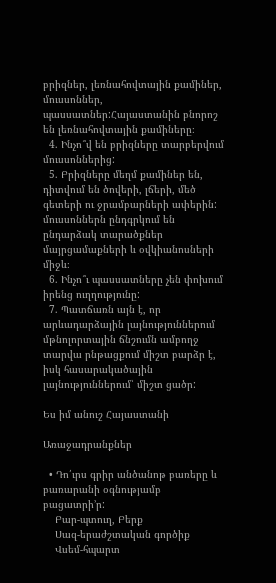բրիզներ, լեռնահովտային քամիներ, մուսսոններ, պասսատներ:Հայաստանին բնորոշ են լեռնահովտային քամիները։
  4. Ինչո՞վ են բրիզները տարբերվում մուսսոններից:
  5. Բրիզները մեղմ քամիներ են, դիտվում են ծովերի, լճերի, մեծ գետերի ու ջրամբարների ափերին: մուսսոններն ընդգրկում են ընդարձակ տարածքներ մայրցամաքների և օվկիանոսների միջև։
  6. Ինչո՞ւ պասսատները չեն փոխում իրենց ուղղությունը:
  7. Պատճառն այն է, որ արևադարձային լայնություններում մթնոլորտային ճնշումն ամբողջ տարվա րնթացքում միշտ բարձր է, իսկ հասարակածային լայնություններում՝ միշտ ցածր:

Ես իմ անուշ Հայաստանի

Առաջադրանքներ

  • Դո՛ւրս գրիր անծանոթ բառերը և բառարանի օգնությամբ բացատրի’ր:
    Բար-պտուղ, Բերք
    Սազ-երաժշտական գործիք
    Վսեմ-հպարտ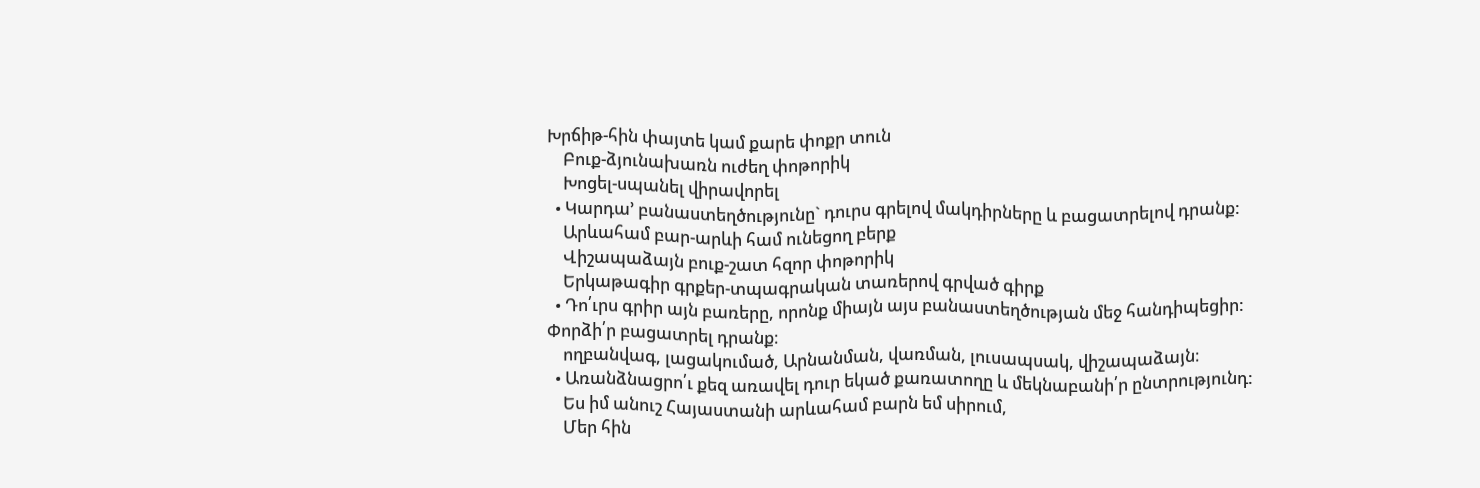Խրճիթ-հին փայտե կամ քարե փոքր տուն
    Բուք-ձյունախառն ուժեղ փոթորիկ
    Խոցել-սպանել վիրավորել
  • Կարդա’ բանաստեղծությունը` դուրս գրելով մակդիրները և բացատրելով դրանք:
    Արևահամ բար-արևի համ ունեցող բերք
    Վիշապաձայն բուք-շատ հզոր փոթորիկ
    Երկաթագիր գրքեր-տպագրական տառերով գրված գիրք
  • Դո՛ւրս գրիր այն բառերը, որոնք միայն այս բանաստեղծության մեջ հանդիպեցիր: Փորձի՛ր բացատրել դրանք։
    ողբանվագ, լացակումած, Արնանման, վառման, լուսապսակ, վիշապաձայն։
  • Առանձնացրո՛ւ քեզ առավել դուր եկած քառատողը և մեկնաբանի՛ր ընտրությունդ:
    Ես իմ անուշ Հայաստանի արևահամ բարն եմ սիրում,
    Մեր հին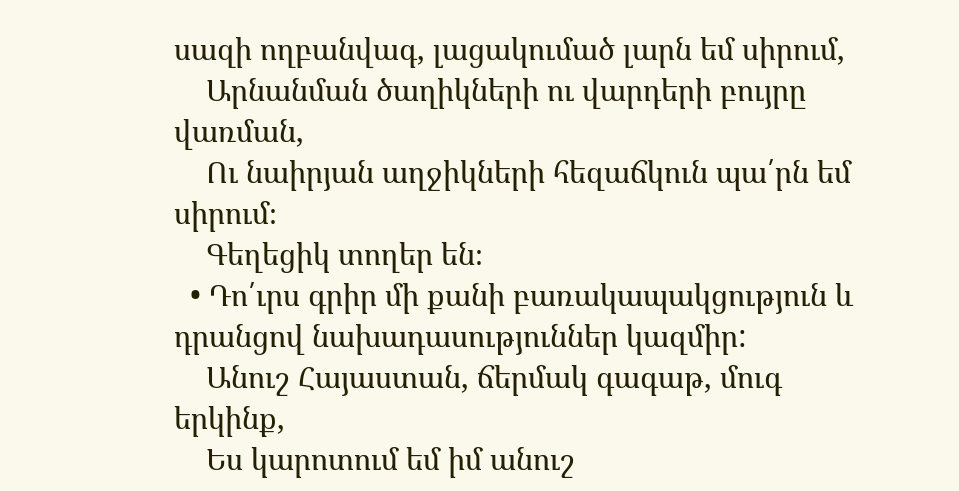սազի ողբանվագ, լացակումած լարն եմ սիրում,
    Արնանման ծաղիկների ու վարդերի բույրը վառման,
    Ու նաիրյան աղջիկների հեզաճկուն պա՛րն եմ սիրում։
    Գեղեցիկ տողեր են։
  • Դո՛ւրս գրիր մի քանի բառակապակցություն և դրանցով նախադասություններ կազմիր:
    Անուշ Հայաստան, ճերմակ գագաթ, մուգ երկինք,
    Ես կարոտում եմ իմ անուշ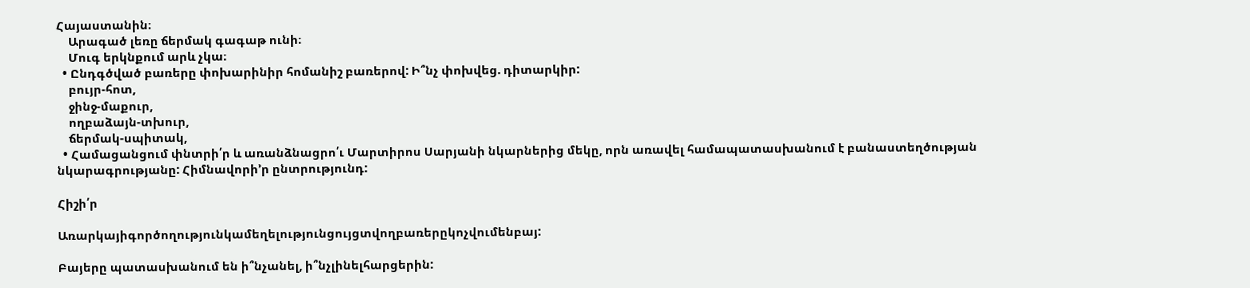Հայաստանին։
    Արագած լեռը ճերմակ գագաթ ունի։
    Մուգ երկնքում արև չկա։
  • Ընդգծված բառերը փոխարինիր հոմանիշ բառերով: Ի՞նչ փոխվեց. դիտարկիր:
    բույր-հոտ,
    ջինջ-մաքուր,
    ողբաձայն-տխուր,
    ճերմակ-սպիտակ,
  • Համացանցում փնտրի՛ր և առանձնացրո՛ւ Մարտիրոս Սարյանի նկարներից մեկը, որն առավել համապատասխանում է բանաստեղծության նկարագրությանը: Հիմնավորի’ր ընտրությունդ:

Հիշի՛ր

Առարկայիգործողությունկամեղելությունցույցտվողբառերըկոչվումենբայ:

Բայերը պատասխանում են ի՞նչանել, ի՞նչլինելհարցերին: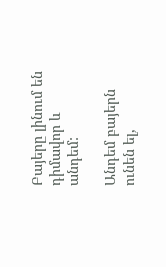Բայերը լինում են դիմավոր և անդեմ:

Անդեմ բայերն ունեն ել,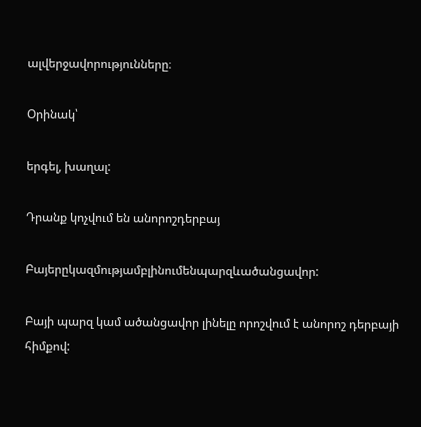ալվերջավորությունները։

Օրինակ՝

երգել, խաղալ:

Դրանք կոչվում են անորոշդերբայ

Բայերըկազմությամբլինումենպարզևածանցավոր:

Բայի պարզ կամ ածանցավոր լինելը որոշվում է անորոշ դերբայի հիմքով: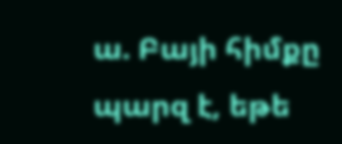ա. Բայի հիմքը պարզ է, եթե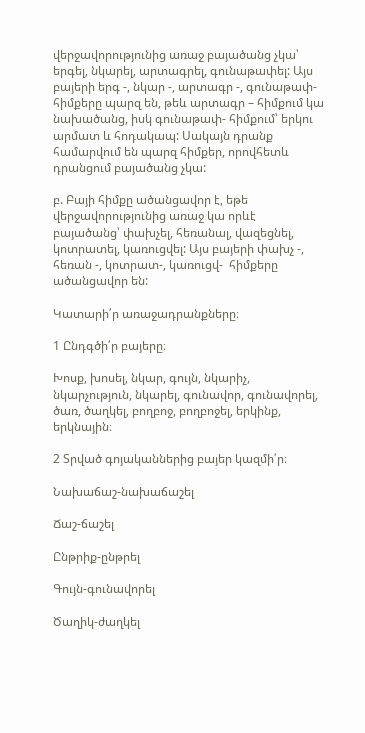վերջավորությունից առաջ բայածանց չկա՝ երգել, նկարել, արտագրել, գունաթափել: Այս բայերի երգ -, նկար -, արտագր -, գունաթափ- հիմքերը պարզ են, թեև արտագր – հիմքում կա նախածանց, իսկ գունաթափ- հիմքում՝ երկու արմատ և հոդակապ: Սակայն դրանք համարվում են պարզ հիմքեր, որովհետև դրանցում բայածանց չկա:

բ. Բայի հիմքը ածանցավոր է, եթե վերջավորությունից առաջ կա որևէ բայածանց՝ փախչել, հեռանալ, վազեցնել, կոտրատել, կառուցվել: Այս բայերի փախչ -, հեռան -, կոտրատ-, կառուցվ-  հիմքերը ածանցավոր են:

Կատարի՛ր առաջադրանքները։

1 Ընդգծի՛ր բայերը։

Խոսք, խոսել, նկար, գույն, նկարիչ, նկարչություն, նկարել, գունավոր, գունավորել, ծառ, ծաղկել, բողբոջ, բողբոջել, երկինք, երկնային։

2 Տրված գոյականներից բայեր կազմի՛ր։

Նախաճաշ-նախաճաշել

Ճաշ-ճաշել

Ընթրիք-ընթրել

Գույն-գունավորել

Ծաղիկ-ժաղկել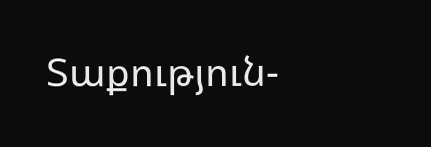Տաքություն-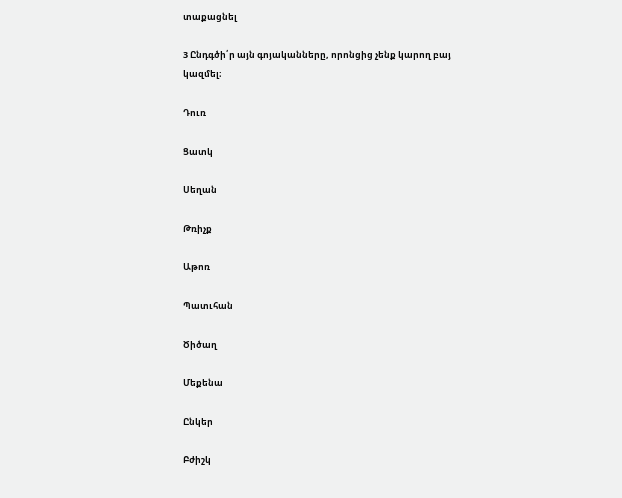տաքացնել

3 Ընդգծի՛ր այն գոյականները, որոնցից չենք կարող բայ կազմել։

Դուռ

Ցատկ

Սեղան

Թռիչք

Աթոռ

Պատւհան

Ծիծաղ

Մեքենա

Ընկեր

Բժիշկ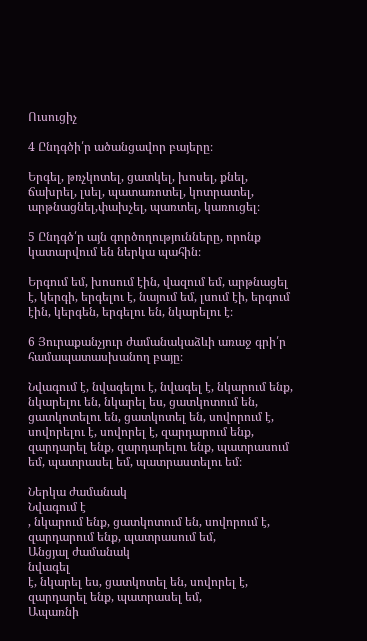Ուսուցիչ

4 Ընդգծի՛ր ածանցավոր բայերը։

Երգել, թռչկոտել, ցատկել, խոսել, քնել, ճախրել, լսել, պատառոտել, կոտրատել, արթնացնել,փախչել, պառտել, կառուցել։

5 Ընդգծ՛ր այն գործողությունները, որոնք կատարվում են ներկա պահին։

Երգում եմ, խոսում էին, վազում եմ, արթնացել է, կերգի, երգելու է, նայում եմ, լսում էի, երգում էին, կերգեն, երգելու են, նկարելու է։

6 Յուրաքանչյուր ժամանակաձևի առաջ գրի՛ր համապատասխանող բայը։

Նվագում է, նվագելու է, նվագել է, նկարում ենք, նկարելու են, նկարել ես, ցատկոտում են, ցատկոտելու են, ցատկոտել են, սովորում է, սովորելու է, սովորել է, զարդարում ենք, զարդարել ենք, զարդարելու ենք, պատրասում եմ, պատրասել եմ, պատրաստելու եմ։

Ներկա ժամանակ
Նվագում է
, նկարում ենք, ցատկոտում են, սովորում է, զարդարում ենք, պատրասում եմ,
Անցյալ ժամանակ
նվագել
է, նկարել ես, ցատկոտել են, սովորել է, զարդարել ենք, պատրասել եմ,
Ապառնի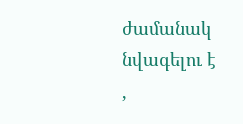ժամանակ
նվագելու է
,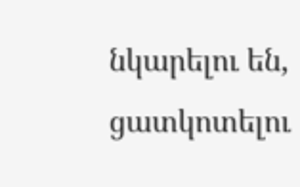նկարելու են, ցատկոտելու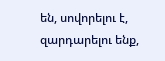են, սովորելու է, զարդարելու ենք,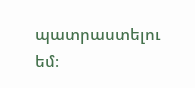պատրաստելու եմ։